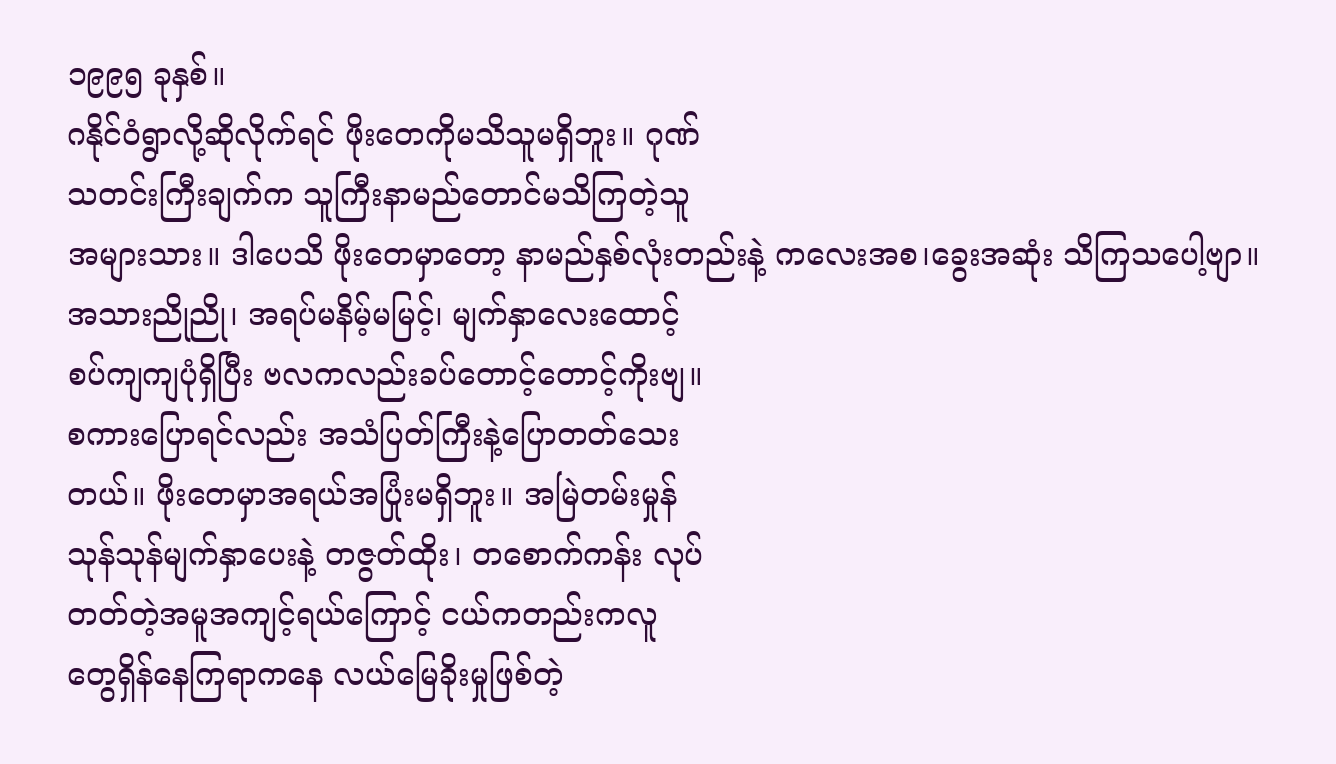၁၉၉၅ ခုနှစ်။
ဂနိုင်ဝံရွာလို့ဆိုလိုက်ရင် ဖိုးတေကိုမသိသူမရှိဘူး။ ဂုဏ်
သတင်းကြီးချက်က သူကြီးနာမည်တောင်မသိကြတဲ့သူ
အများသား။ ဒါပေသိ ဖိုးတေမှာတော့ နာမည်နှစ်လုံးတည်းနဲ့ ကလေးအစ၊ခွေးအဆုံး သိကြသပေါ့ဗျာ။
အသားညိုညို၊ အရပ်မနိမ့်မမြင့်၊ မျက်နှာလေးထောင့်
စပ်ကျကျပုံရှိပြီး ဗလကလည်းခပ်တောင့်တောင့်ကိုးဗျ။
စကားပြောရင်လည်း အသံပြတ်ကြီးနဲ့ပြောတတ်သေး
တယ်။ ဖိုးတေမှာအရယ်အပြုံးမရှိဘူး။ အမြဲတမ်းမှုန်
သုန်သုန်မျက်နှာပေးနဲ့ တဇွတ်ထိုး၊ တစောက်ကန်း လုပ်
တတ်တဲ့အမူအကျင့်ရယ်ကြောင့် ငယ်ကတည်းကလူ
တွေရှိန်နေကြရာကနေ လယ်မြေခိုးမှုဖြစ်တဲ့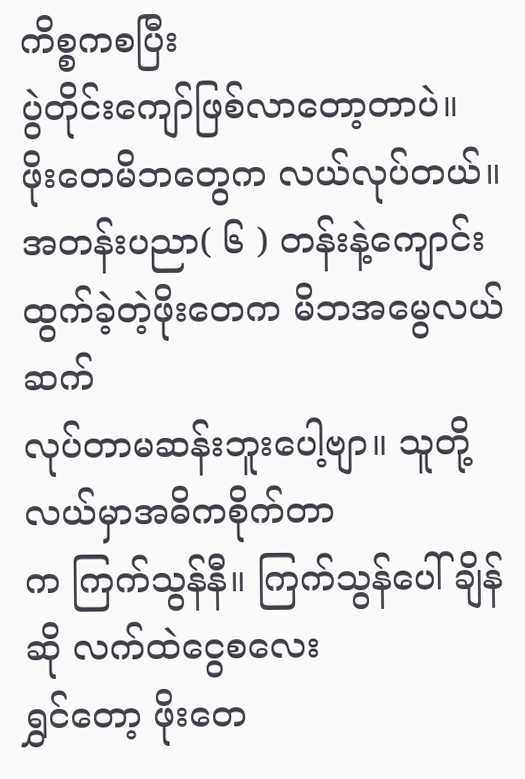ကိစ္စကစပြီး
ပွဲတိုင်းကျော်ဖြစ်လာတော့တာပဲ။
ဖိုးတေမိဘတွေက လယ်လုပ်တယ်။ အတန်းပညာ( ၆ ) တန်းနဲ့ကျောင်းထွက်ခဲ့တဲ့ဖိုးတေက မိဘအမွေလယ်ဆက်
လုပ်တာမဆန်းဘူးပေါ့ဗျာ။ သူတို့လယ်မှာအဓိကစိုက်တာ
က ကြက်သွန်နီ။ ကြက်သွန်ပေါ်ချိန်ဆို လက်ထဲငွေစလေး
ရွှင်တော့ ဖိုးတေ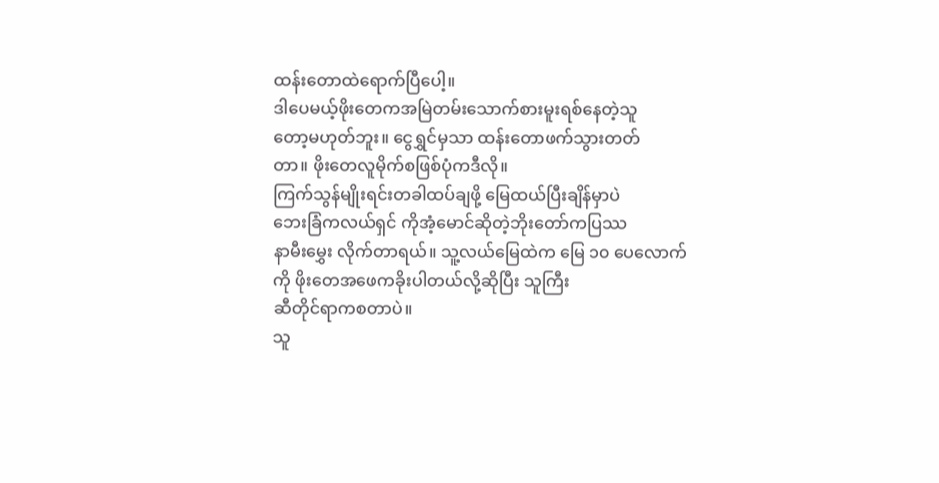ထန်းတောထဲရောက်ပြီပေါ့။
ဒါပေမယ့်ဖိုးတေကအမြဲတမ်းသောက်စားမူးရစ်နေတဲ့သူ
တော့မဟုတ်ဘူး။ ငွေရွှင်မှသာ ထန်းတောဖက်သွားတတ်
တာ။ ဖိုးတေလူမိုက်စဖြစ်ပုံကဒီလို။
ကြက်သွန်မျိုးရင်းတခါထပ်ချဖို့ မြေထယ်ပြီးချိန်မှာပဲ
ဘေးခြံကလယ်ရှင် ကိုအံ့မောင်ဆိုတဲ့ဘိုးတော်ကပြဿ
နာမီးမွှေး လိုက်တာရယ်။ သူ့လယ်မြေထဲက မြေ ၁၀ ပေလောက်ကို ဖိုးတေအဖေကခိုးပါတယ်လို့ဆိုပြီး သူကြီး
ဆီတိုင်ရာကစတာပဲ။
သူ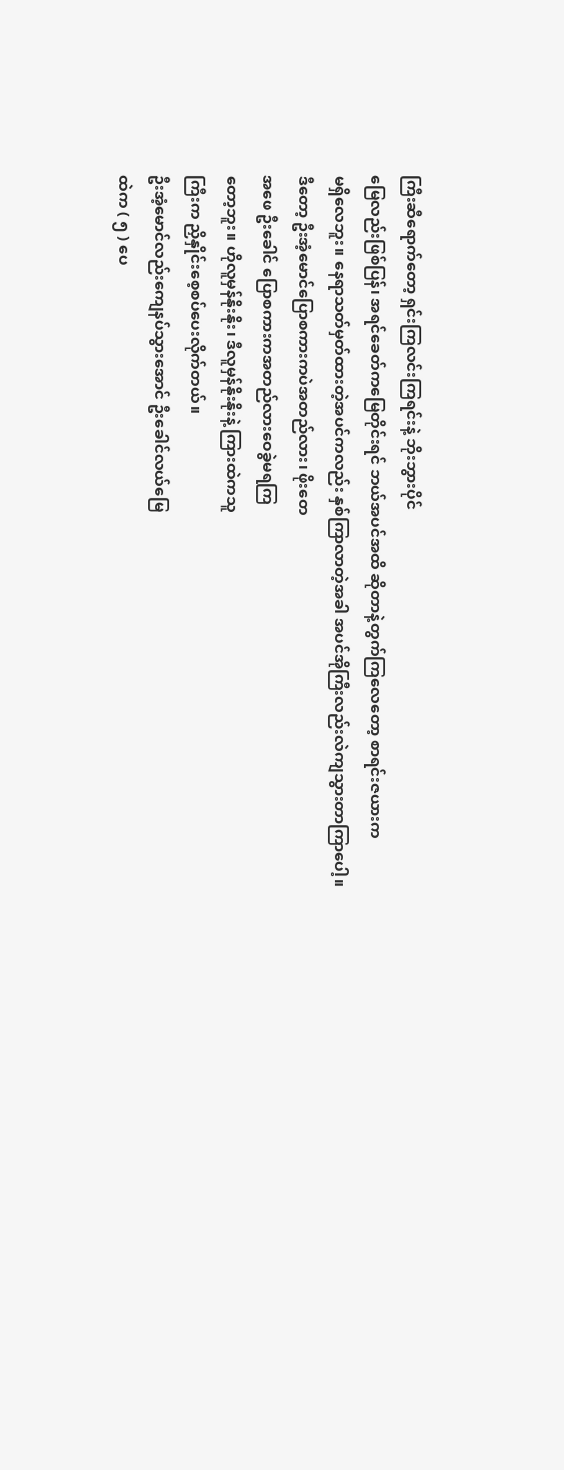ကြီးဆီရောက်တော့ ရှင်းကြလင်းကြရင်းနဲ့ ဘိုးဘွားပိုင်
မြေလည်းဖြစ်ပြန်၊ အရင်ခေတ်ကမြေတိုင်းရင် ဘယ်အပင်အထိ ဆိုတာနဲ့တွက်ကြလေတော့ စာရင်းဇယားက
မရှိလေဘူး။ နေရာသတ်မှတ်ထားတဲ့အပင်ကလည်း နှစ်ကြာလာတဲ့အခါ အပင်အိုကြီးလည်းလဲကျသွားတာကြာပေါ့။
ဒီတော့ ဦးအံ့မောင်ပြောစကားကပဲအတည်လား၊ ဖိုးတေ
အဖေ ဦးခေါင် ပြောစကားကအတည်လားဝေခွဲမရကြ
တော့ဘူး။ ဟိုလူမှန်နိုးနိုး၊ ဒီလူမှန်နိုးနိုးနဲ့ ကြားထဲကသူ
ကြီးက ညှိနှိုင်းစေ့စပ်ပေးလိုက်တယ်။
ဦးအံ့မောင်လည်းကျေနပ်သွားအောင် ဦးခေါင်လယ်မြေ
ထဲက ( ၅ ) ပေ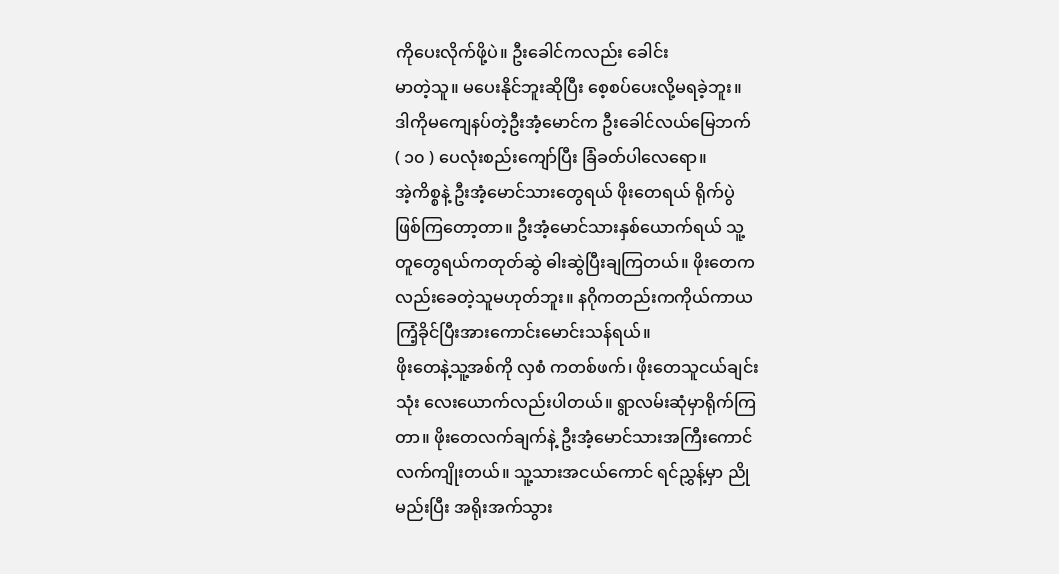ကိုပေးလိုက်ဖို့ပဲ။ ဦးခေါင်ကလည်း ခေါင်း
မာတဲ့သူ။ မပေးနိုင်ဘူးဆိုပြီး စေ့စပ်ပေးလို့မရခဲ့ဘူး။
ဒါကိုမကျေနပ်တဲ့ဦးအံ့မောင်က ဦးခေါင်လယ်မြေဘက်
( ၁၀ ) ပေလုံးစည်းကျော်ပြီး ခြံခတ်ပါလေရော။
အဲ့ကိစ္စနဲ့ ဦးအံ့မောင်သားတွေရယ် ဖိုးတေရယ် ရိုက်ပွဲ
ဖြစ်ကြတော့တာ။ ဦးအံ့မောင်သားနှစ်ယောက်ရယ် သူ့
တူတွေရယ်ကတုတ်ဆွဲ ဓါးဆွဲပြီးချကြတယ်။ ဖိုးတေက
လည်းခေတဲ့သူမဟုတ်ဘူး။ နဂိုကတည်းကကိုယ်ကာယ
ကြံ့ခိုင်ပြီးအားကောင်းမောင်းသန်ရယ်။
ဖိုးတေနဲ့သူ့အစ်ကို လှစံ ကတစ်ဖက်၊ ဖိုးတေသူငယ်ချင်း
သုံး လေးယောက်လည်းပါတယ်။ ရွာလမ်းဆုံမှာရိုက်ကြ
တာ။ ဖိုးတေလက်ချက်နဲ့ ဦးအံ့မောင်သားအကြီးကောင်
လက်ကျိုးတယ်။ သူ့သားအငယ်ကောင် ရင်ညွှန့်မှာ ညို
မည်းပြီး အရိုးအက်သွား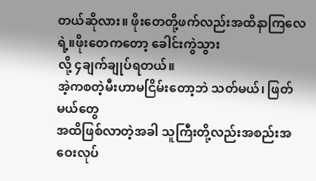တယ်ဆိုလား။ ဖိုးတေတို့ဖက်လည်းအထိနာကြလေရဲ့။ဖိုးတေကတော့ ခေါင်းကွဲသွား
လို့ ၄ချက်ချုပ်ရတယ်။
အဲ့ကစတဲ့မီးဟာမငြိမ်းတော့ဘဲ သတ်မယ်၊ ဖြတ်မယ်တွေ
အထိဖြစ်လာတဲ့အခါ သူကြီးတို့လည်းအစည်းအဝေးလုပ်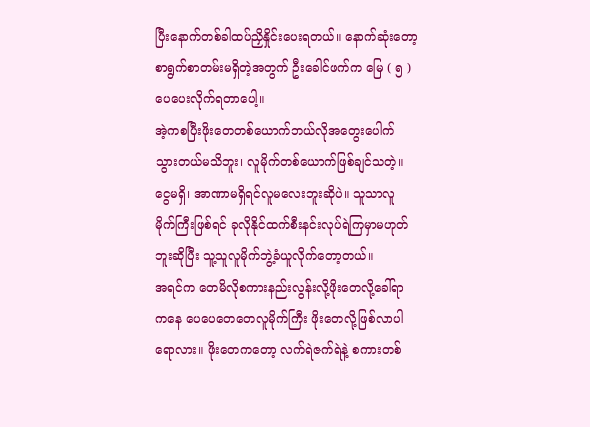ပြီးနောက်တစ်ခါထပ်ညှိနှိုင်းပေးရတယ်။ နောက်ဆုံးတော့
စာရွက်စာတမ်းမရှိတဲ့အတွက် ဦးခေါင်ဖက်က မြေ ( ၅ )
ပေပေးလိုက်ရတာပေါ့။
အဲ့ကစပြီးဖိုးတေတစ်ယောက်ဘယ်လိုအတွေးပေါက်
သွားတယ်မသိဘူး၊ လူမိုက်တစ်ယောက်ဖြစ်ချင်သတဲ့။
ငွေမရှိ၊ အာဏာမရှိရင်လူမလေးဘူးဆိုပဲ။ သူသာလူ
မိုက်ကြီးဖြစ်ရင် ခုလိုနိုင်ထက်စီးနင်းလုပ်ရဲကြမှာမဟုတ်
ဘူးဆိုပြီး သူ့သူလူမိုက်ဘွဲ့ခံယူလိုက်တော့တယ်။
အရင်က တေမိလိုစကားနည်းလွန်းလို့ဖိုးတေလို့ခေါ်ရာ
ကနေ ပေပေတေတေလူမိုက်ကြီး ဖိုးတေလို့ဖြစ်လာပါ
ရောလား။ ဖိုးတေကတော့ လက်ရဲဇက်ရဲနဲ့ စကားတစ်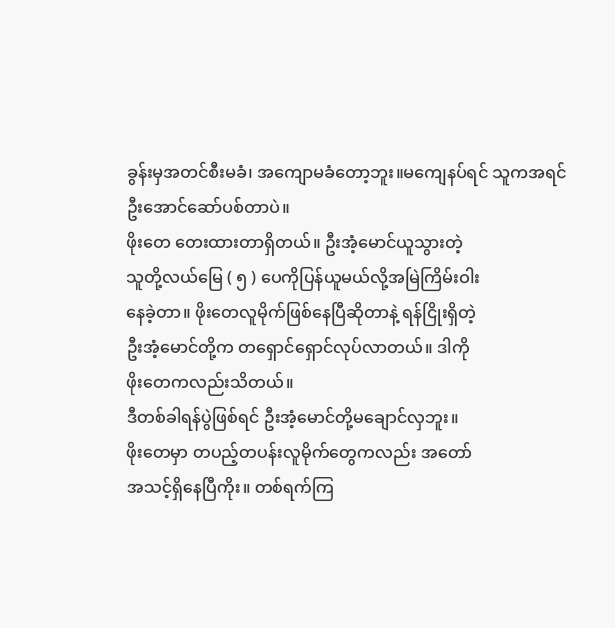ခွန်းမှအတင်စီးမခံ၊ အကျောမခံတော့ဘူး။မကျေနပ်ရင် သူကအရင် ဦးအောင်ဆော်ပစ်တာပဲ။
ဖိုးတေ တေးထားတာရှိတယ်။ ဦးအံ့မောင်ယူသွားတဲ့
သူတို့လယ်မြေ ( ၅ ) ပေကိုပြန်ယူမယ်လို့အမြဲကြိမ်းဝါး
နေခဲ့တာ။ ဖိုးတေလူမိုက်ဖြစ်နေပြီဆိုတာနဲ့ ရန်ငြိုးရှိတဲ့
ဦးအံ့မောင်တို့က တရှောင်ရှောင်လုပ်လာတယ်။ ဒါကို
ဖိုးတေကလည်းသိတယ်။
ဒီတစ်ခါရန်ပွဲဖြစ်ရင် ဦးအံ့မောင်တို့မချောင်လှဘူး။
ဖိုးတေမှာ တပည့်တပန်းလူမိုက်တွေကလည်း အတော်
အသင့်ရှိနေပြီကိုး။ တစ်ရက်ကြ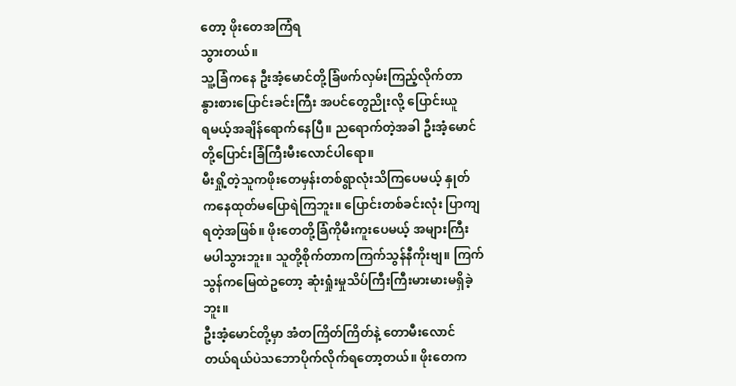တော့ ဖိုးတေအကြံရ
သွားတယ်။
သူ့ခြံကနေ ဦးအံ့မောင်တို့ခြံဖက်လှမ်းကြည့်လိုက်တာ
နွားစားပြောင်းခင်းကြီး အပင်တွေညိုးလို့ ပြောင်းယူ
ရမယ့်အချိန်ရောက်နေပြီ။ ညရောက်တဲ့အခါ ဦးအံ့မောင်
တို့ပြောင်းခြံကြီးမီးလောင်ပါရော။
မီးရှို့တဲ့သူကဖိုးတေမှန်းတစ်ရွာလုံးသိကြပေမယ့် နှုတ်
ကနေထုတ်မပြောရဲကြဘူး။ ပြောင်းတစ်ခင်းလုံး ပြာကျ
ရတဲ့အဖြစ်။ ဖိုးတေတို့ခြံကိုမီးကူးပေမယ့် အများကြီး
မပါသွားဘူး။ သူတို့စိုက်တာကကြက်သွန်နီကိုးဗျ။ ကြက်
သွန်ကမြေထဲဥတော့ ဆုံးရှုံးမှုသိပ်ကြီးကြီးမားမားမရှိခဲ့
ဘူး။
ဦးအံ့မောင်တို့မှာ အံတကြိတ်ကြိတ်နဲ့ တောမီးလောင်
တယ်ရယ်ပဲသဘောပိုက်လိုက်ရတော့တယ်။ ဖိုးတေက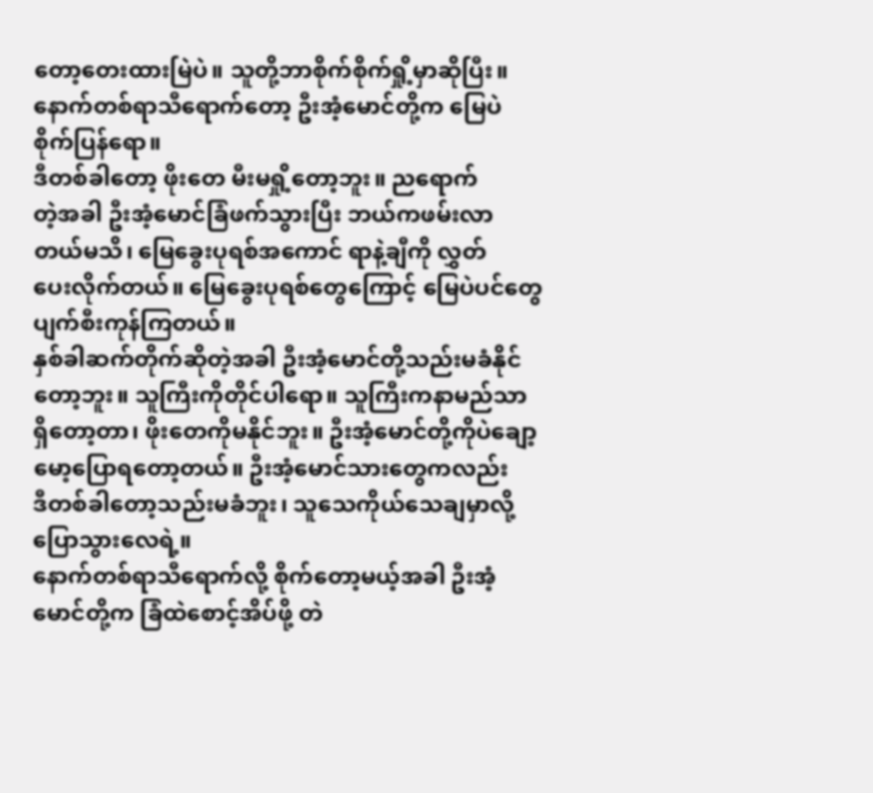တော့တေးထားမြဲပဲ။ သူတို့ဘာစိုက်စိုက်ရှို့မှာဆိုပြီး။
နောက်တစ်ရာသီရောက်တော့ ဦးအံ့မောင်တို့က မြေပဲ
စိုက်ပြန်ရော။
ဒီတစ်ခါတော့ ဖိုးတေ မီးမရှို့တော့ဘူး။ ညရောက်
တဲ့အခါ ဦးအံ့မောင်ခြံဖက်သွားပြီး ဘယ်ကဖမ်းလာ
တယ်မသိ၊ မြေခွေးပုရစ်အကောင် ရာနဲ့ချီကို လွှတ်
ပေးလိုက်တယ်။ မြေခွေးပုရစ်တွေကြောင့် မြေပဲပင်တွေ
ပျက်စီးကုန်ကြတယ်။
နှစ်ခါဆက်တိုက်ဆိုတဲ့အခါ ဦးအံ့မောင်တို့သည်းမခံနိုင်
တော့ဘူး။ သူကြီးကိုတိုင်ပါရော။ သူကြီးကနာမည်သာ
ရှိတော့တာ၊ ဖိုးတေကိုမနိုင်ဘူး။ ဦးအံ့မောင်တို့ကိုပဲချော့
မော့ပြောရတော့တယ်။ ဦးအံ့မောင်သားတွေကလည်း
ဒီတစ်ခါတော့သည်းမခံဘူး၊ သူသေကိုယ်သေချမှာလို့
ပြောသွားလေရဲ့။
နောက်တစ်ရာသီရောက်လို့ စိုက်တော့မယ့်အခါ ဦးအံ့
မောင်တို့က ခြံထဲစောင့်အိပ်ဖို့ တဲ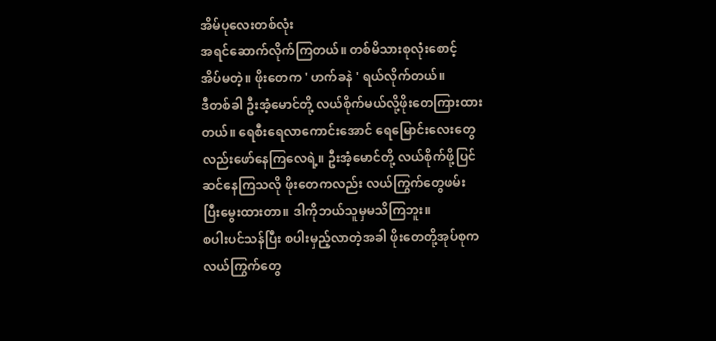အိမ်ပုလေးတစ်လုံး
အရင်ဆောက်လိုက်ကြတယ်။ တစ်မိသားစုလုံးစောင့်
အိပ်မတဲ့။ ဖိုးတေက ' ဟက်ခနဲ ' ရယ်လိုက်တယ်။
ဒီတစ်ခါ ဦးအံ့မောင်တို့ လယ်စိုက်မယ်လို့ဖိုးတေကြားထား
တယ်။ ရေစီးရေလာကောင်းအောင် ရေမြောင်းလေးတွေ
လည်းဖော်နေကြလေရဲ့။ ဦးအံ့မောင်တို့ လယ်စိုက်ဖို့ပြင်
ဆင်နေကြသလို ဖိုးတေကလည်း လယ်ကြွက်တွေဖမ်း
ပြီးမွေးထားတာ။ ဒါကိုဘယ်သူမှမသိကြဘူး။
စပါးပင်သန်ပြီး စပါးမှည့်လာတဲ့အခါ ဖိုးတေတို့အုပ်စုက
လယ်ကြွက်တွေ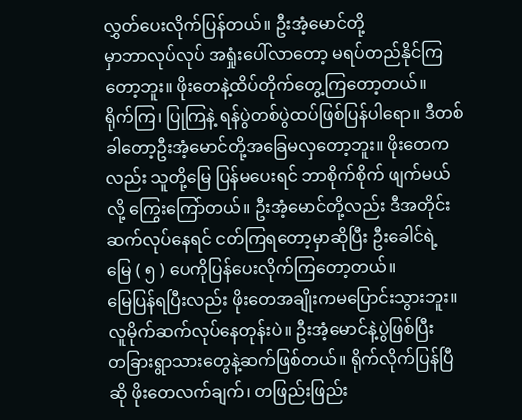လွှတ်ပေးလိုက်ပြန်တယ်။ ဦးအံ့မောင်တို့
မှာဘာလုပ်လုပ် အရှုံးပေါ်လာတော့ မရပ်တည်နိုင်ကြ
တော့ဘူး။ ဖိုးတေနဲ့ထိပ်တိုက်တွေ့ကြတော့တယ်။
ရိုက်ကြ၊ ပြုကြနဲ့ ရန်ပွဲတစ်ပွဲထပ်ဖြစ်ပြန်ပါရော။ ဒီတစ်
ခါတော့ဦးအံ့မောင်တို့အခြေမလှတော့ဘူး။ ဖိုးတေက
လည်း သူတို့မြေ ပြန်မပေးရင် ဘာစိုက်စိုက် ဖျက်မယ်
လို့ ကြွေးကြော်တယ်။ ဦးအံ့မောင်တို့လည်း ဒီအတိုင်း
ဆက်လုပ်နေရင် ငတ်ကြရတော့မှာဆိုပြီး ဦးခေါင်ရဲ့
မြေ ( ၅ ) ပေကိုပြန်ပေးလိုက်ကြတော့တယ်။
မြေပြန်ရပြီးလည်း ဖိုးတေအချိုးကမပြောင်းသွားဘူး။
လူမိုက်ဆက်လုပ်နေတုန်းပဲ။ ဦးအံ့မောင်နဲ့ပွဲဖြစ်ပြီး
တခြားရွာသားတွေနဲ့ဆက်ဖြစ်တယ်။ ရိုက်လိုက်ပြန်ပြီ
ဆို ဖိုးတေလက်ချက်၊ တဖြည်းဖြည်း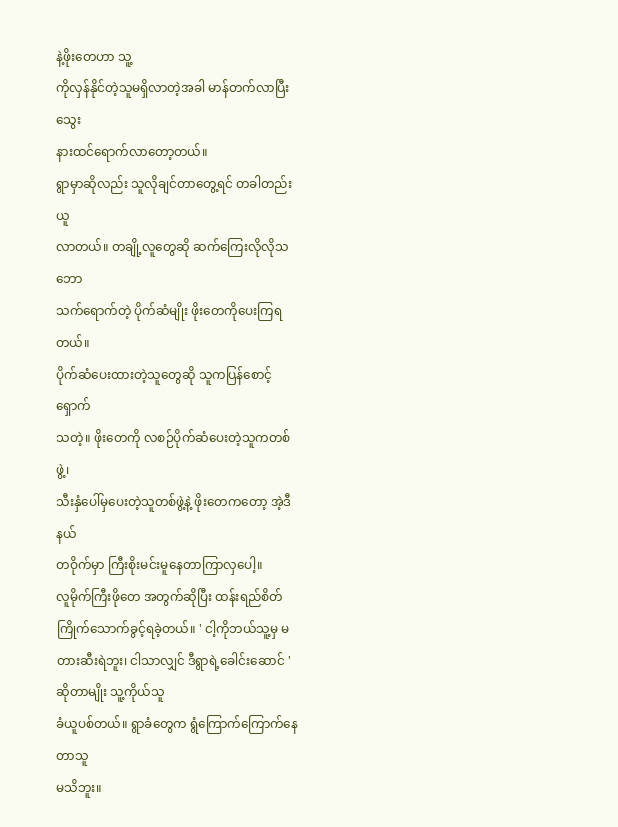နဲ့ဖိုးတေဟာ သူ့
ကိုလှန်နိုင်တဲ့သူမရှိလာတဲ့အခါ မာန်တက်လာပြီး သွေး
နားထင်ရောက်လာတော့တယ်။
ရွာမှာဆိုလည်း သူလိုချင်တာတွေ့ရင် တခါတည်းယူ
လာတယ်။ တချို့လူတွေဆို ဆက်ကြေးလိုလိုသဘော
သက်ရောက်တဲ့ ပိုက်ဆံမျိုး ဖိုးတေကိုပေးကြရတယ်။
ပိုက်ဆံပေးထားတဲ့သူတွေဆို သူကပြန်စောင့်ရှောက်
သတဲ့။ ဖိုးတေကို လစဉ်ပိုက်ဆံပေးတဲ့သူကတစ်ဖွဲ့၊
သီးနှံပေါ်မှပေးတဲ့သူတစ်ဖွဲ့နဲ့ ဖိုးတေကတော့ အဲ့ဒီနယ်
တဝိုက်မှာ ကြီးစိုးမင်းမူနေတာကြာလှပေါ့။
လူမိုက်ကြီးဖိုတေ အတွက်ဆိုပြီး ထန်းရည်စိတ်ကြိုက်သောက်ခွင့်ရခဲ့တယ်။ ' ငါ့ကိုဘယ်သူ့မှ မတားဆီးရဲဘူး၊ ငါသာလျှင် ဒီရွာရဲ့ခေါင်းဆောင် ' ဆိုတာမျိုး သူ့ကိုယ်သူ
ခံယူပစ်တယ်။ ရွာခံတွေက ရွံကြောက်ကြောက်နေတာသူ
မသိဘူး။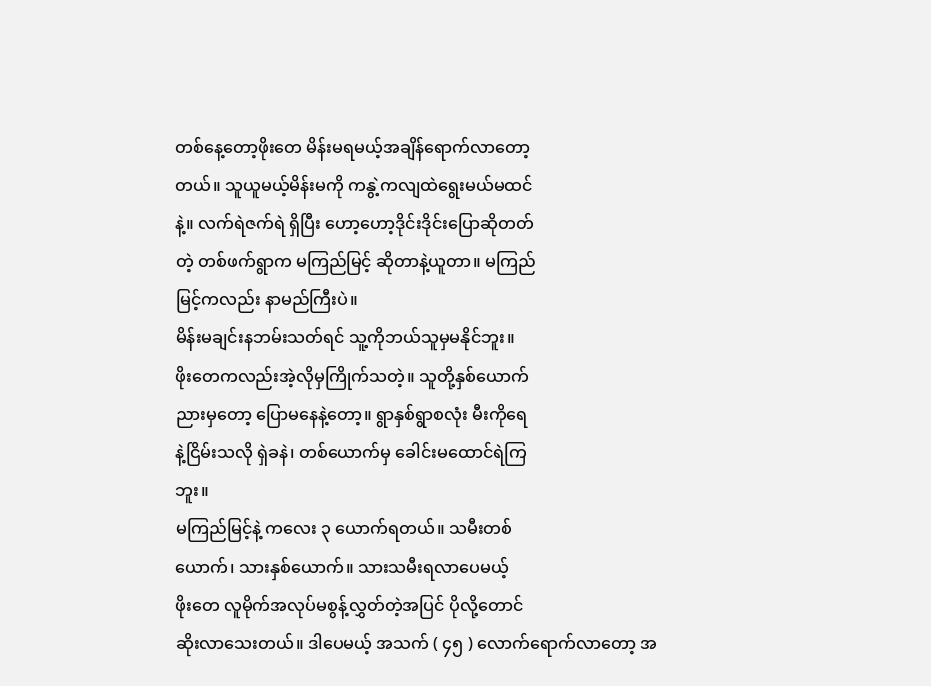တစ်နေ့တော့ဖိုးတေ မိန်းမရမယ့်အချိန်ရောက်လာတော့
တယ်။ သူယူမယ့်မိန်းမကို ကနွဲ့ကလျထဲရွေးမယ်မထင်
နဲ့။ လက်ရဲဇက်ရဲ ရှိပြီး ဟော့ဟော့ဒိုင်းဒိုင်းပြောဆိုတတ်
တဲ့ တစ်ဖက်ရွာက မကြည်မြင့် ဆိုတာနဲ့ယူတာ။ မကြည်
မြင့်ကလည်း နာမည်ကြီးပဲ။
မိန်းမချင်းနဘမ်းသတ်ရင် သူ့ကိုဘယ်သူမှမနိုင်ဘူး။
ဖိုးတေကလည်းအဲ့လိုမှကြိုက်သတဲ့။ သူတို့နှစ်ယောက်
ညားမှတော့ ပြောမနေနဲ့တော့။ ရွာနှစ်ရွာစလုံး မီးကိုရေ
နဲ့ငြိမ်းသလို ရှဲခနဲ၊ တစ်ယောက်မှ ခေါင်းမထောင်ရဲကြ
ဘူး။
မကြည်မြင့်နဲ့ ကလေး ၃ ယောက်ရတယ်။ သမီးတစ်
ယောက်၊ သားနှစ်ယောက်။ သားသမီးရလာပေမယ့်
ဖိုးတေ လူမိုက်အလုပ်မစွန့်လွှတ်တဲ့အပြင် ပိုလို့တောင်
ဆိုးလာသေးတယ်။ ဒါပေမယ့် အသက် ( ၄၅ ) လောက်ရောက်လာတော့ အ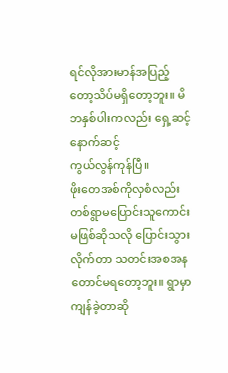ရင်လိုအားမာန်အပြည့်တော့သိပ်မရှိတော့ဘူး။ မိဘနှစ်ပါးကလည်း ရှေ့ဆင့်နောက်ဆင့်
ကွယ်လွန်ကုန်ပြီ။
ဖိုးတေအစ်ကိုလှစံလည်း တစ်ရွာမပြောင်းသူကောင်း
မဖြစ်ဆိုသလို ပြောင်းသွားလိုက်တာ သတင်းအစအန
တောင်မရတော့ဘူး။ ရွာမှာကျန်ခဲ့တာဆို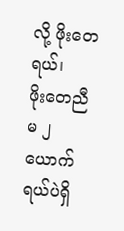လို့ ဖိုးတေရယ်၊
ဖိုးတေညီမ ၂ယောက်ရယ်ပဲရှိ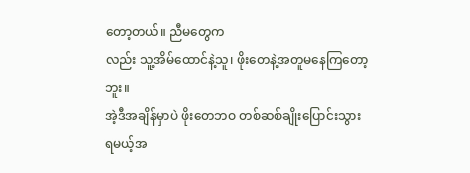တော့တယ်။ ညီမတွေက
လည်း သူ့အိမ်ထောင်နဲ့သူ၊ ဖိုးတေနဲ့အတူမနေကြတော့
ဘူး။
အဲ့ဒီအချိန်မှာပဲ ဖိုးတေဘဝ တစ်ဆစ်ချိုးပြောင်းသွား
ရမယ့်အ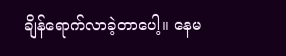ချိန်ရောက်လာခဲ့တာပေါ့။ နေမ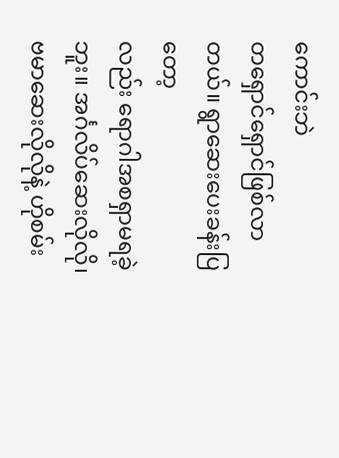ကောင်းဘဲ
တရှောင်ရှောင်ဖြစ်လာတယ်။ ရွာဆေးပေးခန်းပြတော့
လည်း ရောဂါအစရှာမရခဲ့ဘူး။ အင်္ဂလိပ်ဆေးလိုလို၊
ဗမာဆေးလိုလိုနဲ့ ဟိုစမ်း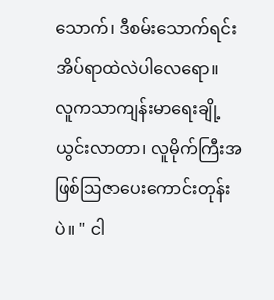သောက်၊ ဒီစမ်းသောက်ရင်း
အိပ်ရာထဲလဲပါလေရော။
လူကသာကျန်းမာရေးချို့ယွင်းလာတာ၊ လူမိုက်ကြီးအဖြစ်ဩဇာပေးကောင်းတုန်းပဲ။ " ငါ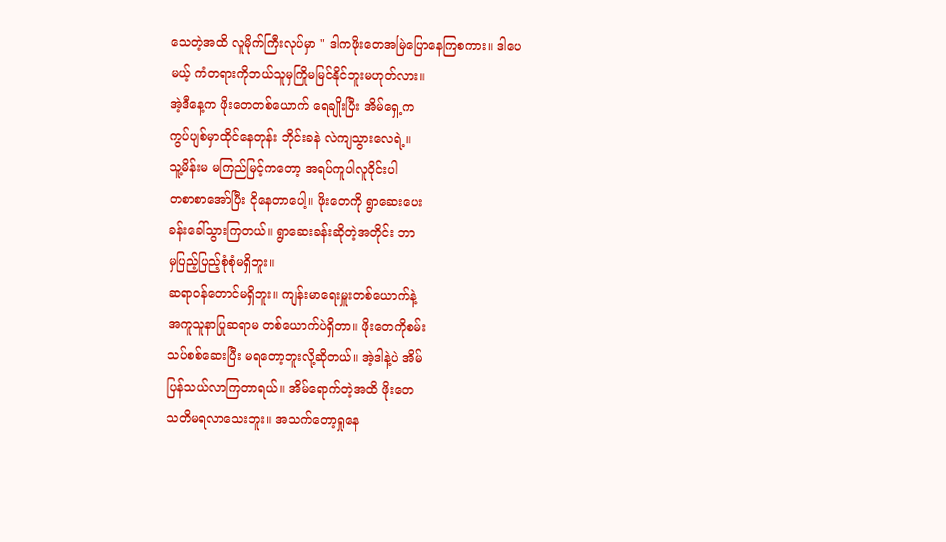သေတဲ့အထိ လူမိုက်ကြီးလုပ်မှာ " ဒါကဖိုးတေအမြဲပြောနေကြစကား။ ဒါပေ
မယ့် ကံတရားကိုဘယ်သူမှကြိုမမြင်နိုင်ဘူးမဟုတ်လား။
အဲ့ဒီနေ့က ဖိုးတေတစ်ယောက် ရေချိုးပြီး အိမ်ရှေ့က
ကွပ်ပျစ်မှာထိုင်နေတုန်း ဘိုင်းခနဲ လဲကျသွားလေရဲ့။
သူ့မိန်းမ မကြည်မြင့်ကတော့ အရပ်ကူပါလူဝိုင်းပါ
တစာစာအော်ပြီး ငိုနေတာပေါ့။ ဖိုးတေကို ရွာဆေးပေး
ခန်းခေါ်သွားကြတယ်။ ရွာဆေးခန်းဆိုတဲ့အတိုင်း ဘာ
မှပြည့်ပြည့်စုံစုံမရှိဘူး။
ဆရာဝန်တောင်မရှိဘူး။ ကျန်းမာရေးမှူးတစ်ယောက်နဲ့
အကူသူနာပြုဆရာမ တစ်ယောက်ပဲရှိတာ။ ဖိုးတေကိုစမ်း
သပ်စစ်ဆေးပြီး မရတော့ဘူးလို့ဆိုတယ်။ အဲ့ဒါနဲ့ပဲ အိမ်
ပြန်သယ်လာကြတာရယ်။ အိမ်ရောက်တဲ့အထိ ဖိုးတေ
သတိမရလာသေးဘူး။ အသက်တော့ရှုနေ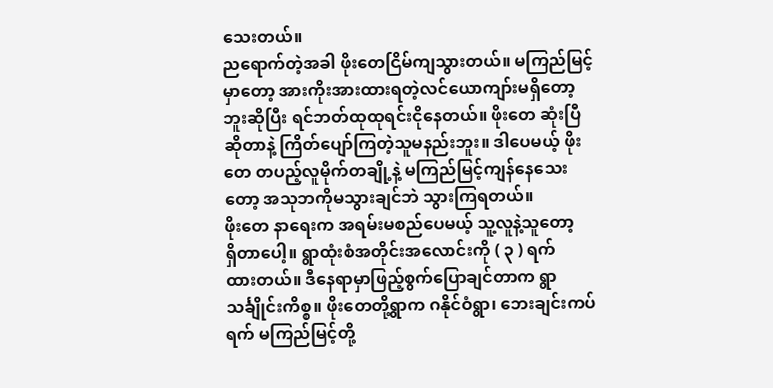သေးတယ်။
ညရောက်တဲ့အခါ ဖိုးတေငြိမ်ကျသွားတယ်။ မကြည်မြင့်
မှာတော့ အားကိုးအားထားရတဲ့လင်ယောကျာ်းမရှိတော့
ဘူးဆိုပြီး ရင်ဘတ်ထုထုရင်းငိုနေတယ်။ ဖိုးတေ ဆုံးပြီ
ဆိုတာနဲ့ ကြိတ်ပျော်ကြတဲ့သူမနည်းဘူး။ ဒါပေမယ့် ဖိုး
တေ တပည့်လူမိုက်တချို့နဲ့ မကြည်မြင့်ကျန်နေသေး
တော့ အသုဘကိုမသွားချင်ဘဲ သွားကြရတယ်။
ဖိုးတေ နာရေးက အရမ်းမစည်ပေမယ့် သူ့လူနဲ့သူတော့
ရှိတာပေါ့။ ရွာထုံးစံအတိုင်းအလောင်းကို ( ၃ ) ရက်
ထားတယ်။ ဒီနေရာမှာဖြည့်စွက်ပြောချင်တာက ရွာ
သင်္ချိုင်းကိစ္စ။ ဖိုးတေတို့ရွာက ဂနိုင်ဝံရွာ၊ ဘေးချင်းကပ်
ရက် မကြည်မြင့်တို့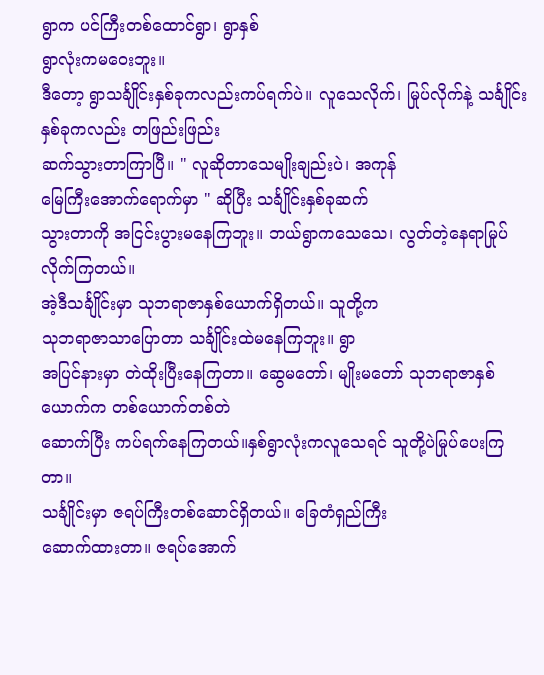ရွာက ပင်ကြီးတစ်ထောင်ရွာ၊ ရွာနှစ်
ရွာလုံးကမဝေးဘူး။
ဒီတော့ ရွာသင်္ချိုင်းနှစ်ခုကလည်းကပ်ရက်ပဲ။ လူသေလိုက်၊ မြုပ်လိုက်နဲ့ သင်္ချိုင်းနှစ်ခုကလည်း တဖြည်းဖြည်း
ဆက်သွားတာကြာပြီ။ " လူဆိုတာသေမျိုးချည်းပဲ၊ အကုန်
မြေကြီးအောက်ရောက်မှာ " ဆိုပြီး သင်္ချိုင်းနှစ်ခုဆက်
သွားတာကို အငြင်းပွားမနေကြဘူး။ ဘယ်ရွာကသေသေ၊ လွတ်တဲ့နေရာမြုပ်လိုက်ကြတယ်။
အဲ့ဒီသင်္ချိုင်းမှာ သုဘရာဇာနှစ်ယောက်ရှိတယ်။ သူတို့က
သုဘရာဇာသာပြောတာ သင်္ချိုင်းထဲမနေကြဘူး။ ရွာ
အပြင်နားမှာ တဲထိုးပြီးနေကြတာ။ ဆွေမတော်၊ မျိုးမတော် သုဘရာဇာနှစ်ယောက်က တစ်ယောက်တစ်တဲ
ဆောက်ပြီး ကပ်ရက်နေကြတယ်။နှစ်ရွာလုံးကလူသေရင် သူတို့ပဲမြုပ်ပေးကြတာ။
သင်္ချိုင်းမှာ ဇရပ်ကြီးတစ်ဆောင်ရှိတယ်။ ခြေတံရှည်ကြီး
ဆောက်ထားတာ။ ဇရပ်အောက်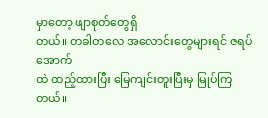မှာတော့ ဖျာစုတ်တွေရှိ
တယ်။ တခါတလေ အလောင်းတွေများရင် ဇရပ်အောက်
ထဲ ထည့်ထားပြီး မြေကျင်းတူးပြီးမှ မြုပ်ကြတယ်။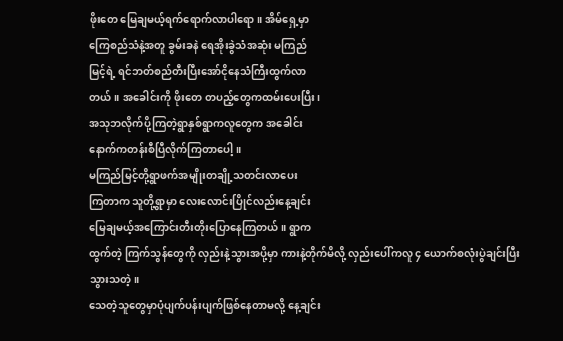ဖိုးတေ မြေချမယ့်ရက်ရောက်လာပါရော။ အိမ်ရှေ့မှာ
ကြေစည်သံနဲ့အတူ ခွမ်းခနဲ ရေအိုးခွဲသံအဆုံး မကြည်
မြင့်ရဲ့ ရင်ဘတ်စည်တီးပြီးအော်ငိုနေသံကြီးထွက်လာ
တယ်။ အခေါင်းကို ဖိုးတေ တပည့်တွေကထမ်းပေးပြီး၊
အသုဘလိုက်ပို့ကြတဲ့ရွာနှစ်ရွာကလူတွေက အခေါင်း
နောက်ကတန်းစီပြီလိုက်ကြတာပေါ့။
မကြည်မြင့်တို့ရွာဖက်အမျိုးတချို့သတင်းလာပေး
ကြတာက သူတို့ရွာမှာ လေးလောင်းပြိုင်လည်းနေ့ချင်း
မြေချမယ့်အကြောင်းတီးတိုးပြောနေကြတယ်။ ရွာက
ထွက်တဲ့ ကြက်သွန်တွေကို လှည်းနဲ့သွားအပို့မှာ ကားနဲ့တိုက်မိလို့ လှည်းပေါ်ကလူ ၄ ယောက်စလုံးပွဲချင်းပြီး
သွားသတဲ့။
သေတဲ့သူတွေမှာပုံပျက်ပန်းပျက်ဖြစ်နေတာမလို့ နေ့ချင်း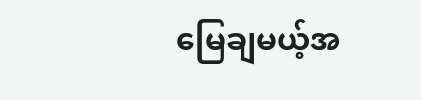မြေချမယ့်အ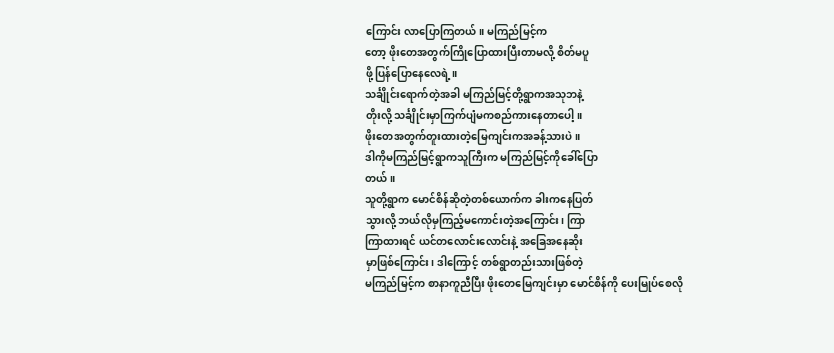ကြောင်း လာပြောကြတယ်။ မကြည်မြင့်က
တော့ ဖိုးတေအတွက်ကြိုပြောထားပြီးတာမလို့ စိတ်မပူ
ဖို့ ပြန်ပြောနေလေရဲ့။
သင်္ချိုင်းရောက်တဲ့အခါ မကြည်မြင့်တို့ရွာကအသုဘနဲ့
တိုးလို့ သင်္ချိုင်းမှာကြက်ပျံမကစည်ကားနေတာပေါ့။
ဖိုးတေအတွက်တူးထားတဲ့မြေကျင်းကအခန့်သားပဲ။
ဒါကိုမကြည်မြင့်ရွာကသူကြီးက မကြည်မြင့်ကိုခေါ်ပြော
တယ်။
သူတို့ရွာက မောင်စိန်ဆိုတဲ့တစ်ယောက်က ခါးကနေပြတ်
သွားလို့ ဘယ်လိုမှကြည့်မကောင်းတဲ့အကြောင်း၊ ကြာ
ကြာထားရင် ယင်တလောင်းလောင်းနဲ့ အခြေအနေဆိုး
မှာဖြစ်ကြောင်း၊ ဒါကြောင့် တစ်ရွာတည်းသားဖြစ်တဲ့
မကြည်မြင့်က စာနာကူညီပြီး ဖိုးတေမြေကျင်းမှာ မောင်စိန်ကို ပေးမြုပ်စေလို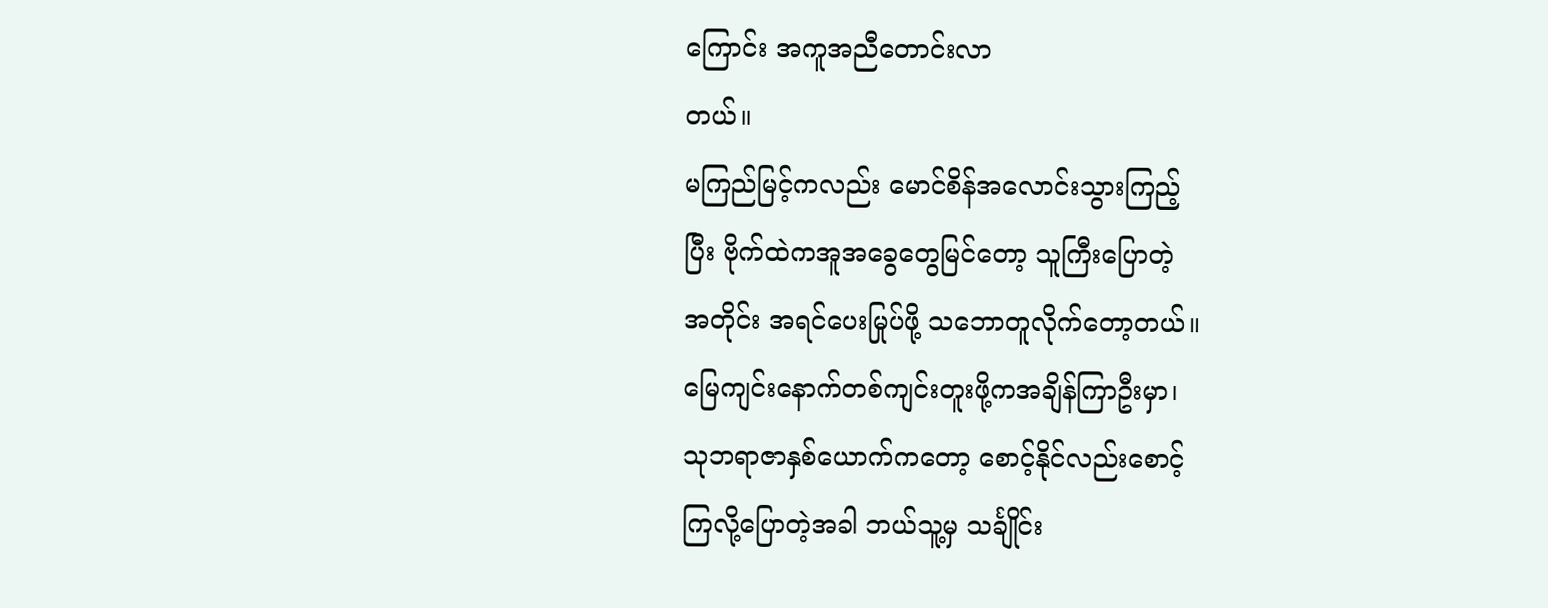ကြောင်း အကူအညီတောင်းလာ
တယ်။
မကြည်မြင့်ကလည်း မောင်စိန်အလောင်းသွားကြည့်
ပြီး ဗိုက်ထဲကအူအခွေတွေမြင်တော့ သူကြီးပြောတဲ့
အတိုင်း အရင်ပေးမြုပ်ဖို့ သဘောတူလိုက်တော့တယ်။
မြေကျင်းနောက်တစ်ကျင်းတူးဖို့ကအချိန်ကြာဦးမှာ၊
သုဘရာဇာနှစ်ယောက်ကတော့ စောင့်နိုင်လည်းစောင့်
ကြလို့ပြောတဲ့အခါ ဘယ်သူ့မှ သင်္ချိုင်း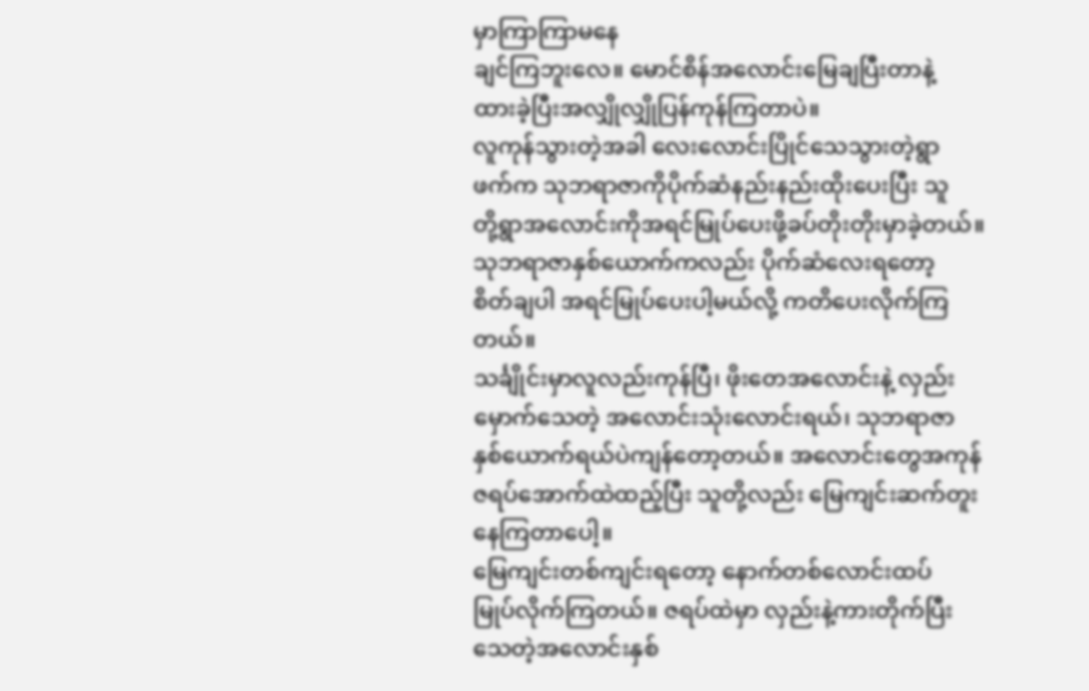မှာကြာကြာမနေ
ချင်ကြဘူးလေ။ မောင်စိန်အလောင်းမြေချပြီးတာနဲ့
ထားခဲ့ပြီးအလျှိုလျှိုပြန်ကုန်ကြတာပဲ။
လူကုန်သွားတဲ့အခါ လေးလောင်းပြိုင်သေသွားတဲ့ရွာ
ဖက်က သုဘရာဇာကိုပိုက်ဆံနည်းနည်းထိုးပေးပြီး သူ
တို့ရွာအလောင်းကိုအရင်မြုပ်ပေးဖို့ခပ်တိုးတိုးမှာခဲ့တယ်။
သုဘရာဇာနှစ်ယောက်ကလည်း ပိုက်ဆံလေးရတော့
စိတ်ချပါ အရင်မြုပ်ပေးပါ့မယ်လို့ ကတိပေးလိုက်ကြ
တယ်။
သင်္ချိုင်းမှာလူလည်းကုန်ပြီ၊ ဖိုးတေအလောင်းနဲ့ လှည်း
မှောက်သေတဲ့ အလောင်းသုံးလောင်းရယ်၊ သုဘရာဇာ
နှစ်ယောက်ရယ်ပဲကျန်တော့တယ်။ အလောင်းတွေအကုန်
ဇရပ်အောက်ထဲထည့်ပြီး သူတို့လည်း မြေကျင်းဆက်တူးနေကြတာပေါ့။
မြေကျင်းတစ်ကျင်းရတော့ နောက်တစ်လောင်းထပ်
မြုပ်လိုက်ကြတယ်။ ဇရပ်ထဲမှာ လှည်းနဲ့ကားတိုက်ပြီး
သေတဲ့အလောင်းနှစ်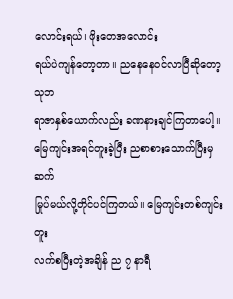လောင်းရယ်၊ ဖိုးတေအလောင်း
ရယ်ပဲကျန်တော့တာ။ ညနေနေဝင်လာပြီဆိုတော့ သုဘ
ရာဇာနှစ်ယောက်လည်း ခဏနားချင်ကြတာပေါ့။
မြေကျင်းအရင်တူးခဲ့ပြီး ညစာစားသောက်ပြီးမှ ဆက်
မြုပ်မယ်လို့တိုင်ပင်ကြတယ်။ မြေကျင်းတစ်ကျင်းတူး
လက်စပြီးတဲ့အချိန် ည ၇ နာရီ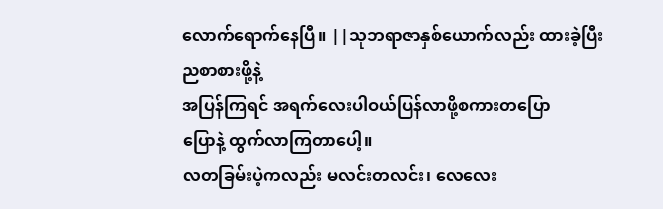လောက်ရောက်နေပြီ။ ||သုဘရာဇာနှစ်ယောက်လည်း ထားခဲ့ပြီး ညစာစားဖို့နဲ့
အပြန်ကြရင် အရက်လေးပါဝယ်ပြန်လာဖို့စကားတပြော
ပြောနဲ့ ထွက်လာကြတာပေါ့။
လတခြမ်းပဲ့ကလည်း မလင်းတလင်း၊ လေလေး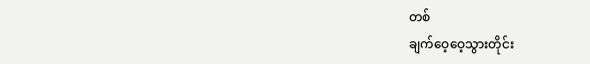တစ်
ချက်ဝေ့ဝေ့သွားတိုင်း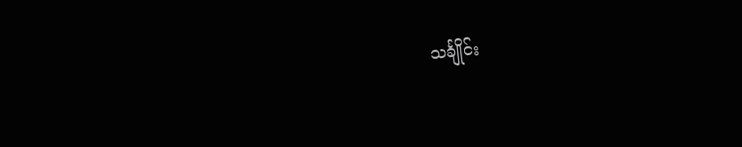သင်္ချိုင်း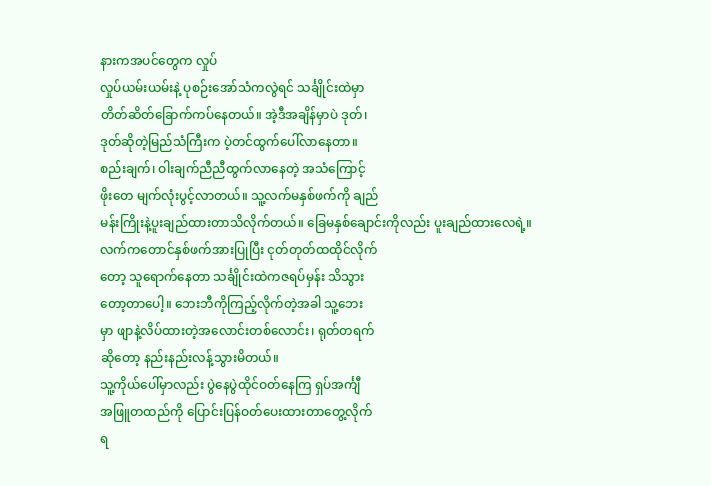နားကအပင်တွေက လှုပ်
လှုပ်ယမ်းယမ်းနဲ့ ပုစဉ်းအော်သံကလွဲရင် သင်္ချိုင်းထဲမှာ
တိတ်ဆိတ်ခြောက်ကပ်နေတယ်။ အဲ့ဒီအချိန်မှာပဲ ဒုတ်၊
ဒုတ်ဆိုတဲ့မြည်သံကြီးက ပဲ့တင်ထွက်ပေါ်လာနေတာ။
စည်းချက်၊ ဝါးချက်ညီညီထွက်လာနေတဲ့ အသံကြောင့်
ဖိုးတေ မျက်လုံးပွင့်လာတယ်။ သူ့လက်မနှစ်ဖက်ကို ချည်
မန်းကြိုးနဲ့ပူးချည်ထားတာသိလိုက်တယ်။ ခြေမနှစ်ချောင်းကိုလည်း ပူးချည်ထားလေရဲ့။
လက်ကတောင်နှစ်ဖက်အားပြုပြီး ငုတ်တုတ်ထထိုင်လိုက်
တော့ သူရောက်နေတာ သင်္ချိုင်းထဲကဇရပ်မှန်း သိသွား
တော့တာပေါ့။ ဘေးဘီကိုကြည့်လိုက်တဲ့အခါ သူ့ဘေး
မှာ ဖျာနဲ့လိပ်ထားတဲ့အလောင်းတစ်လောင်း၊ ရုတ်တရက်
ဆိုတော့ နည်းနည်းလန့်သွားမိတယ်။
သူ့ကိုယ်ပေါ်မှာလည်း ပွဲနေပွဲထိုင်ဝတ်နေကြ ရှပ်အင်္ကျီ
အဖြူတထည်ကို ပြောင်းပြန်ဝတ်ပေးထားတာတွေ့လိုက်
ရ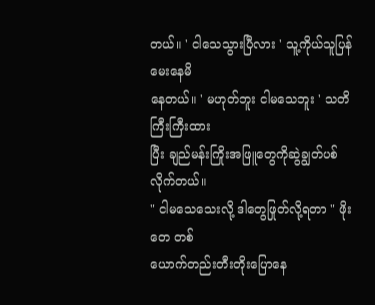တယ်။ ' ငါသေသွားပြီလား ' သူ့ကိုယ်သူပြန်မေးနေမိ
နေတယ်။ ' မဟုတ်ဘူး ငါမသေဘူး ' သတိကြီးကြီးထား
ပြီး ချည်မန်းကြိုးအဖြူတွေကိုဆွဲချွတ်ပစ်လိုက်တယ်။
" ငါမသေသေးလို့ ဒါတွေဖြုတ်လို့ရတာ " ဖိုးတေ တစ်
ယောက်တည်းတီးတိုးပြောနေ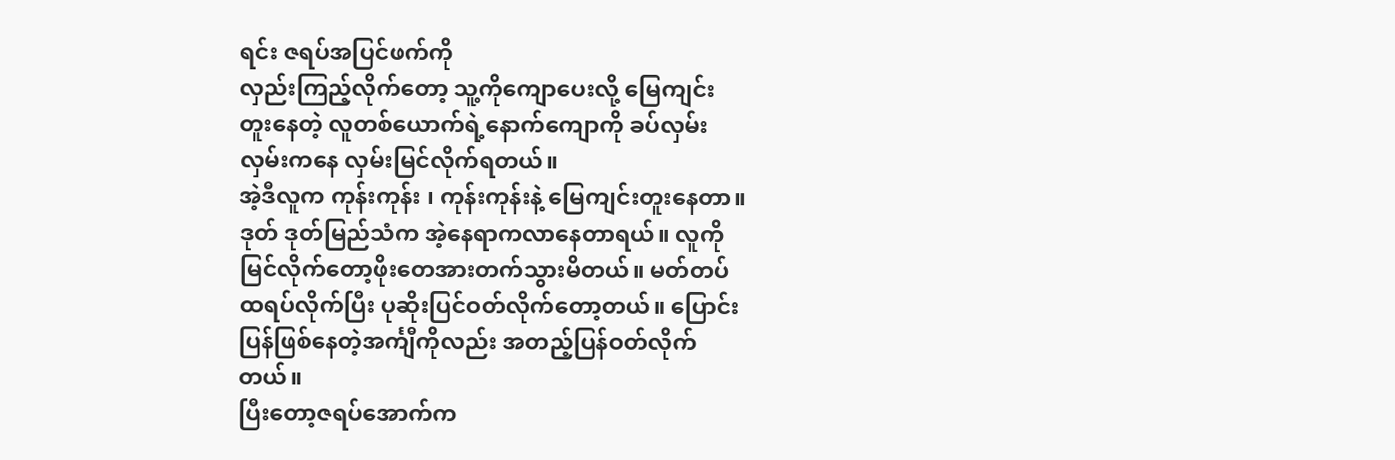ရင်း ဇရပ်အပြင်ဖက်ကို
လှည်းကြည့်လိုက်တော့ သူ့ကိုကျောပေးလို့ မြေကျင်း
တူးနေတဲ့ လူတစ်ယောက်ရဲ့နောက်ကျောကို ခပ်လှမ်း
လှမ်းကနေ လှမ်းမြင်လိုက်ရတယ်။
အဲ့ဒီလူက ကုန်းကုန်း ၊ ကုန်းကုန်းနဲ့ မြေကျင်းတူးနေတာ။
ဒုတ် ဒုတ်မြည်သံက အဲ့နေရာကလာနေတာရယ်။ လူကို
မြင်လိုက်တော့ဖိုးတေအားတက်သွားမိတယ်။ မတ်တပ်
ထရပ်လိုက်ပြီး ပုဆိုးပြင်ဝတ်လိုက်တော့တယ်။ ပြောင်း
ပြန်ဖြစ်နေတဲ့အင်္ကျီကိုလည်း အတည့်ပြန်ဝတ်လိုက်
တယ်။
ပြီးတော့ဇရပ်အောက်က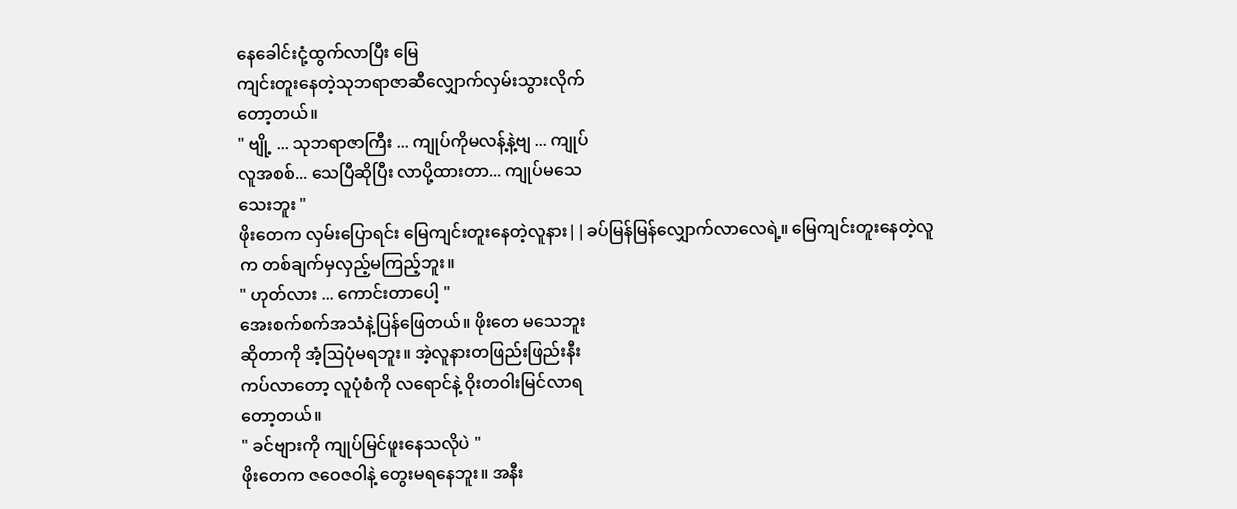နေခေါင်းငုံ့ထွက်လာပြီး မြေ
ကျင်းတူးနေတဲ့သုဘရာဇာဆီလျှောက်လှမ်းသွားလိုက်
တော့တယ်။
" ဗျို့ ... သုဘရာဇာကြီး ... ကျုပ်ကိုမလန့်နဲ့ဗျ ... ကျုပ်
လူအစစ်... သေပြီဆိုပြီး လာပို့ထားတာ... ကျုပ်မသေ
သေးဘူး "
ဖိုးတေက လှမ်းပြောရင်း မြေကျင်းတူးနေတဲ့လူနား||ခပ်မြန်မြန်လျှောက်လာလေရဲ့။ မြေကျင်းတူးနေတဲ့လူ
က တစ်ချက်မှလှည့်မကြည့်ဘူး။
" ဟုတ်လား ... ကောင်းတာပေါ့ "
အေးစက်စက်အသံနဲ့ပြန်ဖြေတယ်။ ဖိုးတေ မသေဘူး
ဆိုတာကို အံ့ဩပုံမရဘူး။ အဲ့လူနားတဖြည်းဖြည်းနီး
ကပ်လာတော့ လူပုံစံကို လရောင်နဲ့ ဝိုးတဝါးမြင်လာရ
တော့တယ်။
" ခင်ဗျားကို ကျုပ်မြင်ဖူးနေသလိုပဲ "
ဖိုးတေက ဇဝေဇဝါနဲ့ တွေးမရနေဘူး။ အနီး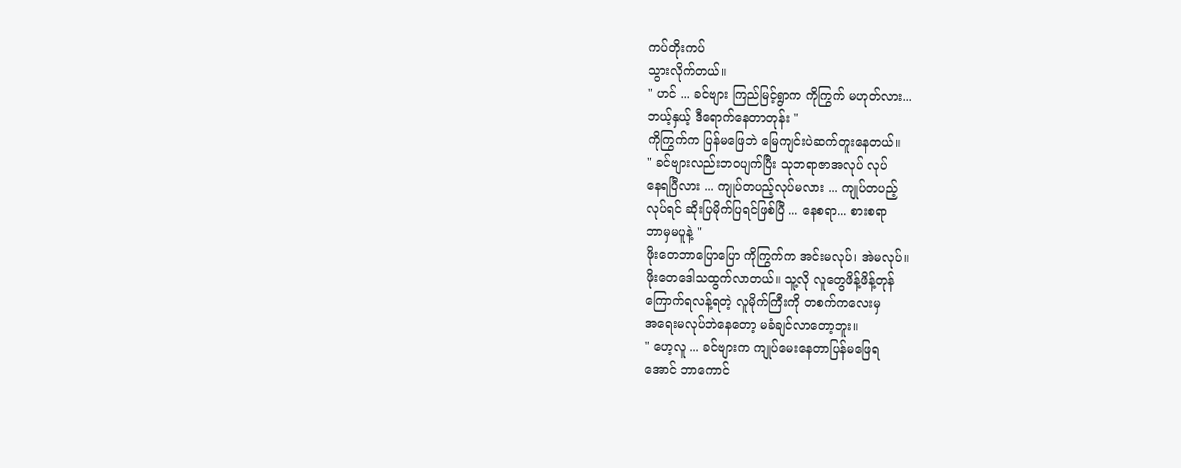ကပ်တိုးကပ်
သွားလိုက်တယ်။
" ဟင် ... ခင်ဗျား ကြည်မြင့်ရွာက ကိုကြွက် မဟုတ်လား...
ဘယ့်နှယ့် ဒီရောက်နေတာတုန်း "
ကိုကြွက်က ပြန်မဖြေဘဲ မြေကျင်းပဲဆက်တူးနေတယ်။
" ခင်ဗျားလည်းဘဝပျက်ပြီး သုဘရာဇာအလုပ် လုပ်
နေရပြီလား ... ကျုပ်တပည့်လုပ်မလား ... ကျုပ်တပည့်
လုပ်ရင် ဆိုးပြမိုက်ပြရင်ဖြစ်ပြီ ... နေစရာ... စားစရာ
ဘာမှမပူနဲ့ "
ဖိုးတေဘာပြောပြော ကိုကြွက်က အင်းမလုပ်၊ အဲမလုပ်။
ဖိုးတေဒေါသထွက်လာတယ်။ သူ့လို လူတွေဖိန့်ဖိန့်တုန်
ကြောက်ရလန့်ရတဲ့ လူမိုက်ကြီးကို တစက်ကလေးမှ
အရေးမလုပ်ဘဲနေတော့ မခံချင်လာတော့ဘူး။
" ဟေ့လူ ... ခင်ဗျားက ကျုပ်မေးနေတာပြန်မဖြေရ
အောင် ဘာကောင်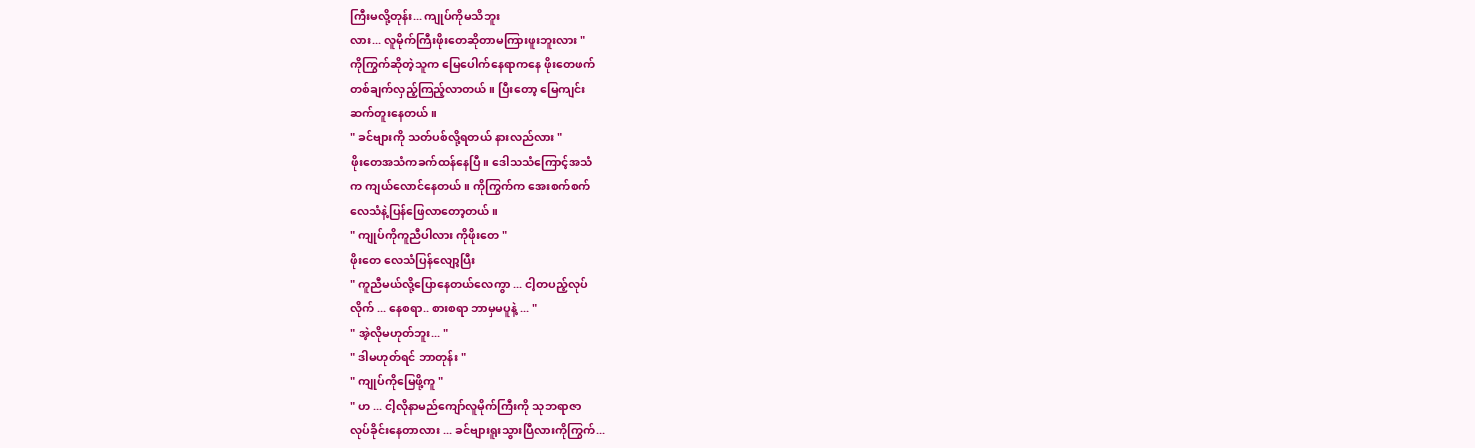ကြီးမလို့တုန်း... ကျုပ်ကိုမသိဘူး
လား... လူမိုက်ကြီးဖိုးတေဆိုတာမကြားဖူးဘူးလား "
ကိုကြွက်ဆိုတဲ့သူက မြေပေါက်နေရာကနေ ဖိုးတေဖက်
တစ်ချက်လှည့်ကြည့်လာတယ်။ ပြီးတော့ မြေကျင်း
ဆက်တူးနေတယ်။
" ခင်ဗျားကို သတ်ပစ်လို့ရတယ် နားလည်လား "
ဖိုးတေအသံကခက်ထန်နေပြီ။ ဒေါသသံကြောင့်အသံ
က ကျယ်လောင်နေတယ်။ ကိုကြွက်က အေးစက်စက်
လေသံနဲ့ပြန်ဖြေလာတော့တယ်။
" ကျုပ်ကိုကူညီပါလား ကိုဖိုးတေ "
ဖိုးတေ လေသံပြန်လျော့ပြီး
" ကူညီမယ်လို့ပြောနေတယ်လေကွာ ... ငါ့တပည့်လုပ်
လိုက် ... နေစရာ.. စားစရာ ဘာမှမပူနဲ့ ... "
" အဲ့လိုမဟုတ်ဘူး... "
" ဒါမဟုတ်ရင် ဘာတုန်း "
" ကျုပ်ကိုမြေဖို့ကူ "
" ဟ ... ငါ့လိုနာမည်ကျော်လူမိုက်ကြီးကို သုဘရာဇာ
လုပ်ခိုင်းနေတာလား ... ခင်ဗျားရူးသွားပြီလားကိုကြွက်...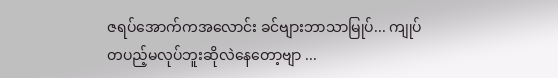ဇရပ်အောက်ကအလောင်း ခင်ဗျားဘာသာမြုပ်... ကျုပ်
တပည့်မလုပ်ဘူးဆိုလဲနေတော့ဗျာ ...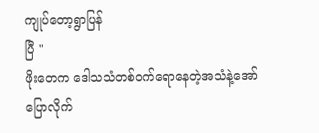ကျုပ်တော့ရွာပြန်
ပြီ "
ဖိုးတေက ဒေါသသံတစ်ဝက်ရောနေတဲ့အသံနဲ့အော်
ပြောလိုက်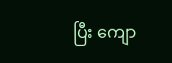ပြီး ကျော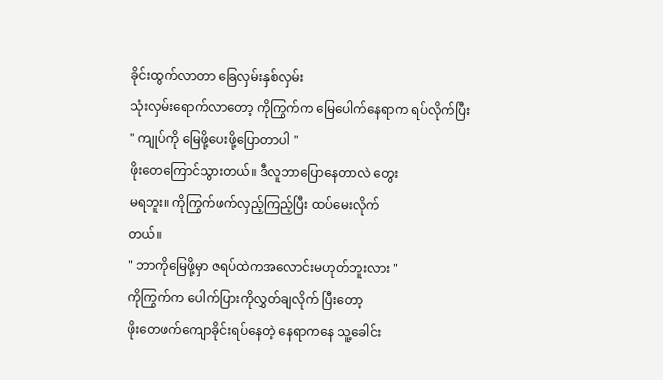ခိုင်းထွက်လာတာ ခြေလှမ်းနှစ်လှမ်း
သုံးလှမ်းရောက်လာတော့ ကိုကြွက်က မြေပေါက်နေရာက ရပ်လိုက်ပြီး
" ကျုပ်ကို မြေဖို့ပေးဖို့ပြောတာပါ "
ဖိုးတေကြောင်သွားတယ်။ ဒီလူဘာပြောနေတာလဲ တွေး
မရဘူး။ ကိုကြွက်ဖက်လှည့်ကြည့်ပြီး ထပ်မေးလိုက်
တယ်။
" ဘာကိုမြေဖို့မှာ ဇရပ်ထဲကအလောင်းမဟုတ်ဘူးလား "
ကိုကြွက်က ပေါက်ပြားကိုလွှတ်ချလိုက် ပြီးတော့
ဖိုးတေဖက်ကျောခိုင်းရပ်နေတဲ့ နေရာကနေ သူ့ခေါင်း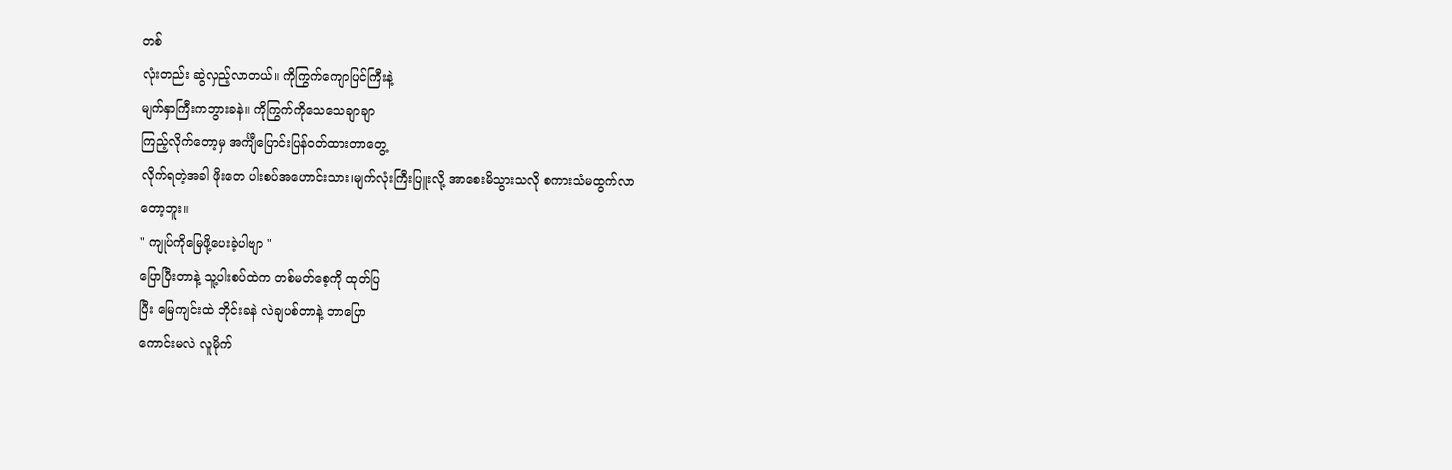တစ်
လုံးတည်း ဆွဲလှည့်လာတယ်။ ကိုကြွက်ကျောပြင်ကြီးနဲ့
မျက်နှာကြီးကဘွားခနဲ။ ကိုကြွက်ကိုသေသေချာချာ
ကြည့်လိုက်တော့မှ အင်္ကျီပြောင်းပြန်ဝတ်ထားတာတွေ့
လိုက်ရတဲ့အခါ ဖိုးတေ ပါးစပ်အဟောင်းသား၊မျက်လုံးကြီးပြူးလို့ အာစေးမိသွားသလို စကားသံမထွက်လာ
တော့ဘူး။
" ကျုပ်ကိုမြေဖို့ပေးခဲ့ပါဗျာ "
ပြောပြီးတာနဲ့ သူ့ပါးစပ်ထဲက တစ်မတ်စေ့ကို ထုတ်ပြ
ပြီး မြေကျင်းထဲ ဘိုင်းခနဲ လဲချပစ်တာနဲ့ ဘာပြော
ကောင်းမလဲ လူမိုက်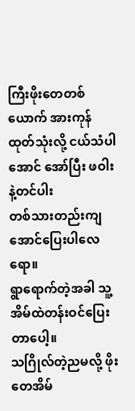ကြီးဖိုးတေတစ်ယောက် အားကုန်
ထုတ်သုံးလို့ ငယ်သံပါအောင် အော်ပြီး ဖဝါးနဲ့တင်ပါး
တစ်သားတည်းကျအောင်ပြေးပါလေရော။
ရွာရောက်တဲ့အခါ သူ့အိမ်ထဲတန်းဝင်ပြေးတာပေါ့။
သဂြိုလ်တဲ့ညမလို့ ဖိုးတေအိမ်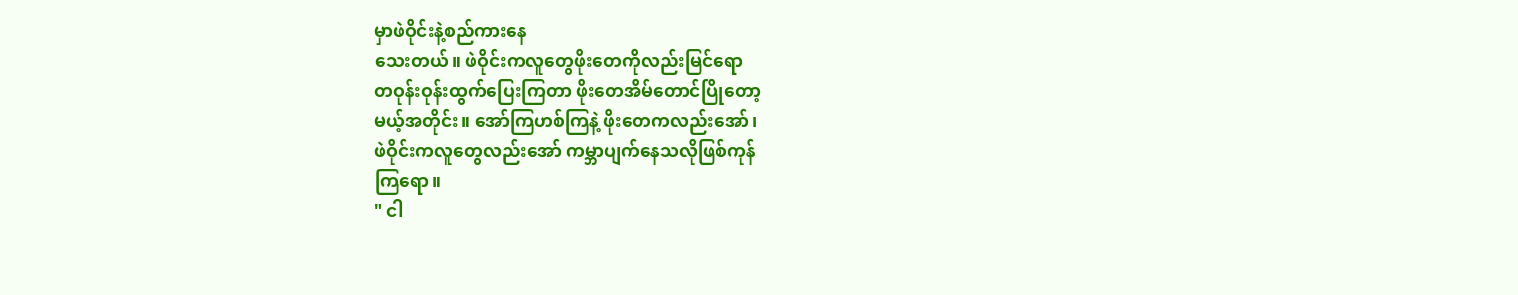မှာဖဲဝိုင်းနဲ့စည်ကားနေ
သေးတယ်။ ဖဲဝိုင်းကလူတွေဖိုးတေကိုလည်းမြင်ရော
တဝုန်းဝုန်းထွက်ပြေးကြတာ ဖိုးတေအိမ်တောင်ပြိုတော့
မယ့်အတိုင်း။ အော်ကြဟစ်ကြနဲ့ ဖိုးတေကလည်းအော်၊
ဖဲဝိုင်းကလူတွေလည်းအော် ကမ္ဘာပျက်နေသလိုဖြစ်ကုန်
ကြရော။
" ငါ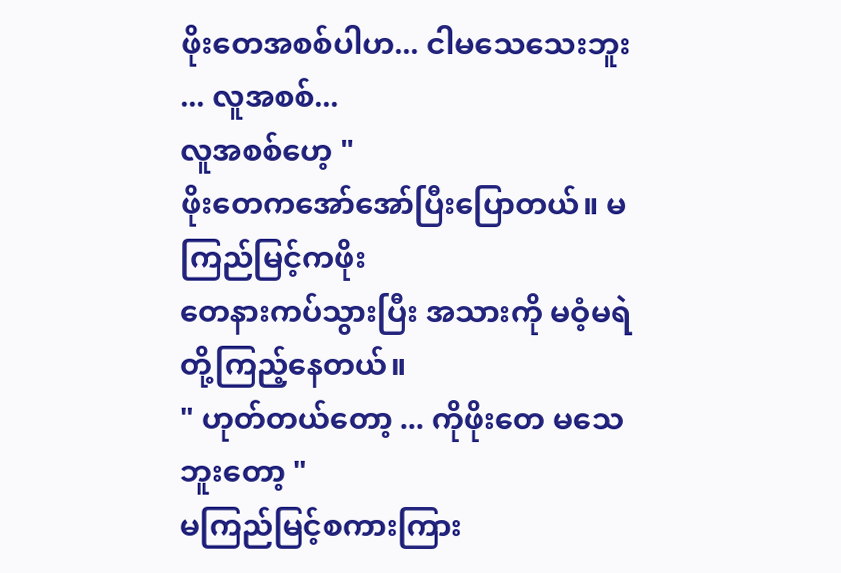ဖိုးတေအစစ်ပါဟ... ငါမသေသေးဘူး ... လူအစစ်...
လူအစစ်ဟေ့ "
ဖိုးတေကအော်အော်ပြီးပြောတယ်။ မကြည်မြင့်ကဖိုး
တေနားကပ်သွားပြီး အသားကို မဝံ့မရဲတို့ကြည့်နေတယ်။
" ဟုတ်တယ်တော့ ... ကိုဖိုးတေ မသေဘူးတော့ "
မကြည်မြင့်စကားကြား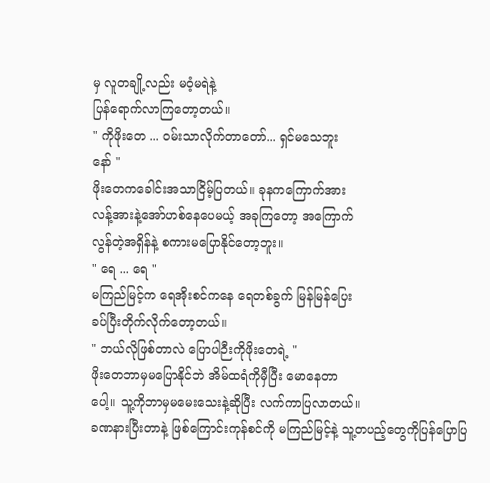မှ လူတချို့လည်း မဝံ့မရဲနဲ့
ပြန်ရောက်လာကြတော့တယ်။
" ကိုဖိုးတေ ... ဝမ်းသာလိုက်တာတော်... ရှင်မသေဘူး
နော် "
ဖိုးတေကခေါင်းအသာငြိမ့်ပြတယ်။ ခုနကကြောက်အား
လန့်အားနဲ့အော်ဟစ်နေပေမယ့် အခုကြတော့ အကြောက်
လွန်တဲ့အရှိန်နဲ့ စကားမပြောနိုင်တော့ဘူး။
" ရေ ... ရေ "
မကြည်မြင့်က ရေအိုးစင်ကနေ ရေတစ်ခွက် မြန်မြန်ပြေး
ခပ်ပြီးတိုက်လိုက်တော့တယ်။
" ဘယ်လိုဖြစ်တာလဲ ပြောပါဉီးကိုဖိုးတေရဲ့ "
ဖိုးတေဘာမှမပြောနိုင်ဘဲ အိမ်ထရံကိုမှီပြီး မောနေတာ
ပေါ့။ သူ့ကိုဘာမှမမေးသေးနဲ့ဆိုပြီး လက်ကာပြလာတယ်။
ခဏနားပြီးတာနဲ့ ဖြစ်ကြောင်းကုန်စင်ကို မကြည်မြင့်နဲ့ သူ့တပည့်တွေကိုပြန်ပြောပြ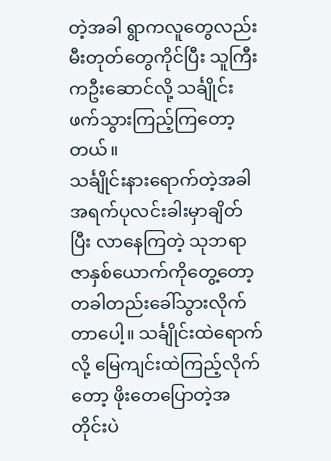တဲ့အခါ ရွာကလူတွေလည်း
မီးတုတ်တွေကိုင်ပြီး သူကြီးကဦးဆောင်လို့ သင်္ချိုင်း
ဖက်သွားကြည့်ကြတော့တယ်။
သင်္ချိုင်းနားရောက်တဲ့အခါ အရက်ပုလင်းခါးမှာချိတ်
ပြီး လာနေကြတဲ့ သုဘရာဇာနှစ်ယောက်ကိုတွေ့တော့
တခါတည်းခေါ်သွားလိုက်တာပေါ့။ သင်္ချိုင်းထဲရောက်
လို့ မြေကျင်းထဲကြည့်လိုက်တော့ ဖိုးတေပြောတဲ့အ
တိုင်းပဲ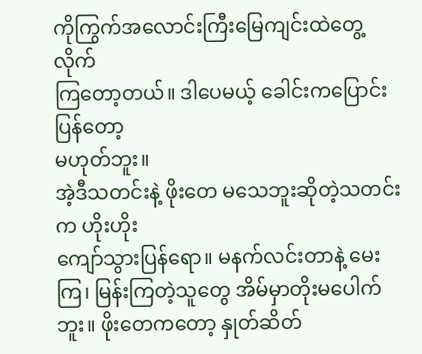ကိုကြွက်အလောင်းကြီးမြေကျင်းထဲတွေ့လိုက်
ကြတော့တယ်။ ဒါပေမယ့် ခေါင်းကပြောင်းပြန်တော့
မဟုတ်ဘူး။
အဲ့ဒီသတင်းနဲ့ ဖိုးတေ မသေဘူးဆိုတဲ့သတင်းက ဟိုးဟိုး
ကျော်သွားပြန်ရော။ မနက်လင်းတာနဲ့ မေးကြ၊ မြန်းကြတဲ့သူတွေ အိမ်မှာတိုးမပေါက်ဘူး။ ဖိုးတေကတော့ နှုတ်ဆိတ်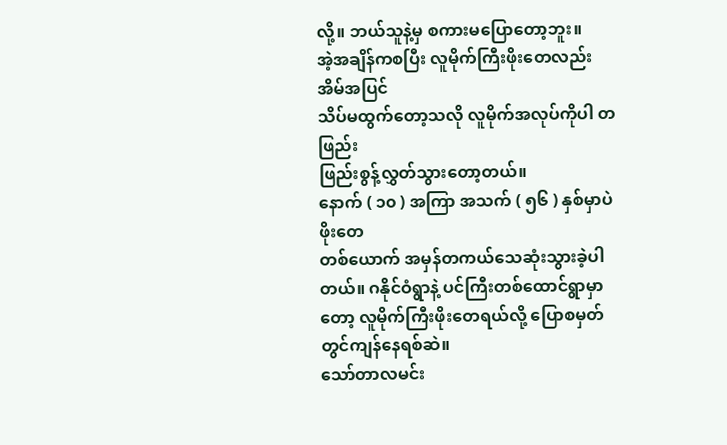လို့။ ဘယ်သူနဲ့မှ စကားမပြောတော့ဘူး။
အဲ့အချိန်ကစပြီး လူမိုက်ကြီးဖိုးတေလည်း အိမ်အပြင်
သိပ်မထွက်တော့သလို လူမိုက်အလုပ်ကိုပါ တဖြည်း
ဖြည်းစွန့်လွှတ်သွားတော့တယ်။
နောက် ( ၁၀ ) အကြာ အသက် ( ၅၆ ) နှစ်မှာပဲ ဖိုးတေ
တစ်ယောက် အမှန်တကယ်သေဆုံးသွားခဲ့ပါတယ်။ ဂနိုင်ဝံရွာနဲ့ ပင်ကြီးတစ်ထောင်ရွာမှာတော့ လူမိုက်ကြီးဖိုးတေရယ်လို့ ပြောစမှတ်တွင်ကျန်နေရစ်ဆဲ။
သော်တာလမင်း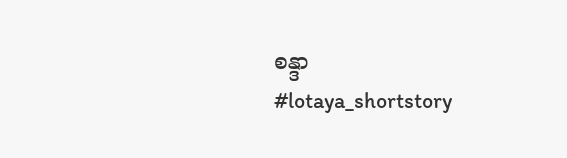စန္ဒာ
#lotaya_shortstory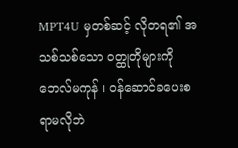MPT4U မှတစ်ဆင့် လိုတရ၏ အသစ်သစ်သော ဝတ္ထုတိုများကို ဘေလ်မကုန် ၊ ဝန်ဆောင်ခပေးစရာမလိုဘဲ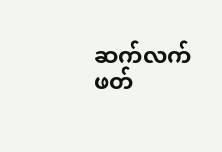ဆက်လက်ဖတ်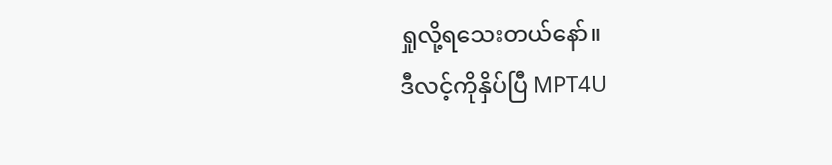ရှုလို့ရသေးတယ်နော်။
ဒီလင့်ကိုနှိပ်ပြီ MPT4U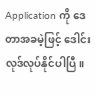Application ကို ဒေတာအခမဲ့ဖြင့် ဒေါင်းလုဒ်လုပ်နိုင်ပါပြီ။